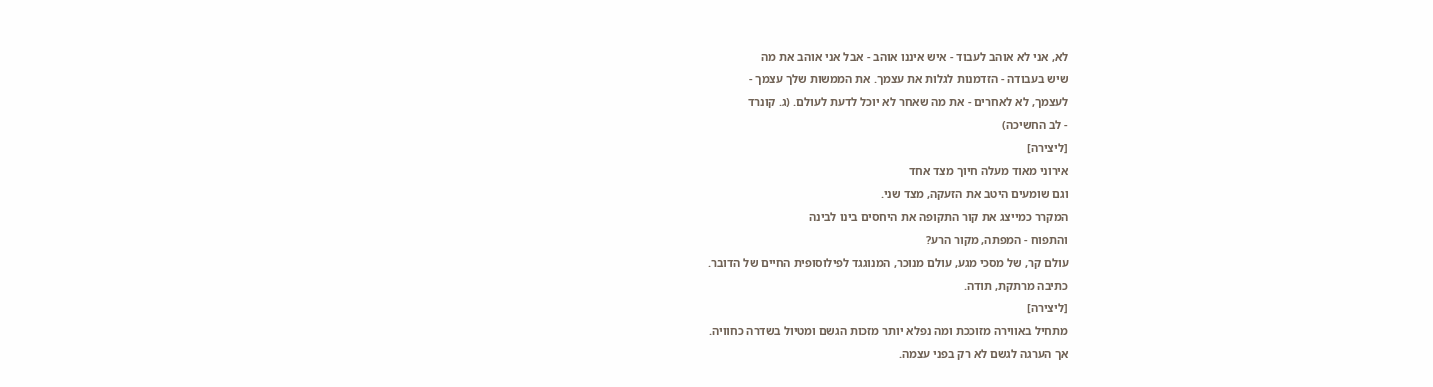לא, אני לא אוהב לעבוד - איש איננו אוהב - אבל אני אוהב את מה
שיש בעבודה - הזדמנות לגלות את עצמך. את הממשות שלך עצמך -
לעצמך, לא לאחרים - את מה שאחר לא יוכל לדעת לעולם. (ג. קונרד
- לב החשיכה)
[ליצירה]
אירוני מאוד מעלה חיוך מצד אחד
וגם שומעים היטב את הזעקה, מצד שני.
המקרר כמייצג את קור התקופה את היחסים בינו לבינה
והתפוח - המפתה, מקור הרע?
עולם קר, של מסכי מגע, עולם מנוכר, המנוגגד לפילוסופית החיים של הדובר.
כתיבה מרתקת, תודה.
[ליצירה]
מתחיל באווירה מזוככת ומה נפלא יותר מזכות הגשם ומטיול בשדרה כחוויה.
אך הערגה לגשם לא רק בפני עצמה.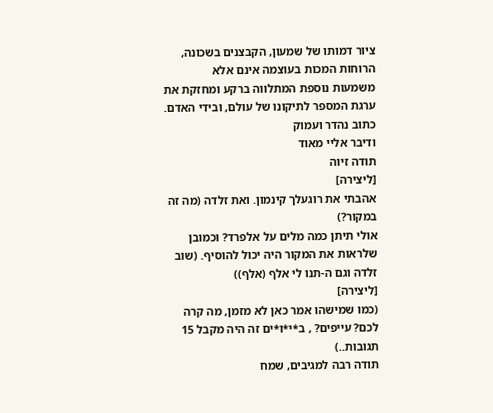ציור דמותו של שמעון, הקבצנים בשכונה, הרוחות המכות בעוצמה אינם אלא
משמעות נוספת המתלווה ברקע ומחזקת את ערגת המספר לתיקונו של עולם, ובידי האדם.
כתוב נהדר ועמוק
ודיבר אליי מאוד
תודה זיוה
[ליצירה]
אהבתי את רוגעלך קינמון. ואת זלדה (מה זה במקור?)
אולי תיתן כמה מלים על אלפרד? וכמובן שלראות את המקור היה יכול להוסיף. (שוב זלדה וגם ה-תנו לי אלף (אלף))
[ליצירה]
(כמו שמישהו אמר כאן לא מזמן, מה קרה לכם? עייפים? , ב*י*ו*ים זה היה מקבל 15 תגובות..)
תודה רבה למגיבים, שמח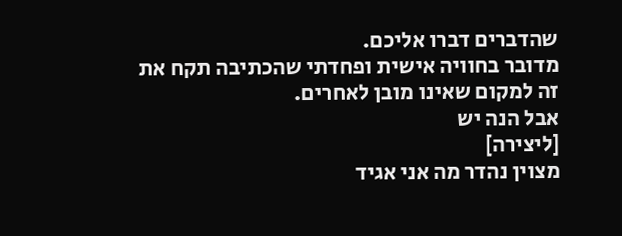שהדברים דברו אליכם.
מדובר בחוויה אישית ופחדתי שהכתיבה תקח את זה למקום שאינו מובן לאחרים.
אבל הנה יש
[ליצירה]
מצוין נהדר מה אני אגיד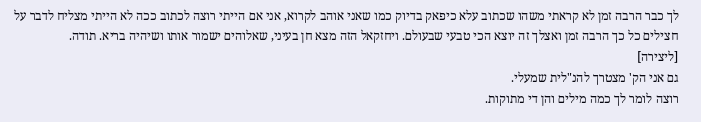לך כבר הרבה זמן לא קראתי משהו שכתוב עלא כיפאק בדיוק כמו שאני אוהב לקרוא, אני אם הייתי רוצה לכתוב ככה לא הייתי מצליח לדבר על חצילים כל כך הרבה זמן ואצלך זה יוצא הכי טבעי שבעולם. ויחזקאל הזה מצא חן בעיני, שאלוהים ישמור אותו ושיהיה בריא. תודה.
[ליצירה]
גם אני הק' מצטרך להנ"לית שמעלי.
רוצה לומר לך כמה מילים והן די מתוקות.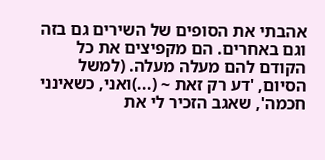אהבתי את הסופים של השירים גם בזה וגם באחרים. הם מקפיצים את כל הקודם להם מעלה מעלה. (למשל הסיום, 'דע רק זאת ~ (...)ואני, כשאינני חכמה', שאגב הזכיר לי את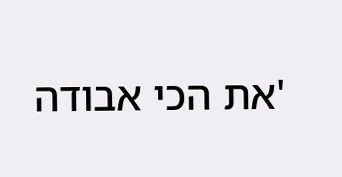'את הכי אבודה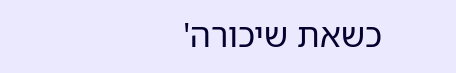כשאת שיכורה'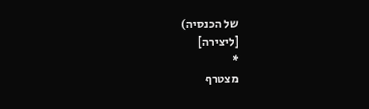של הכנסיה)
[ליצירה]
*
מצטרף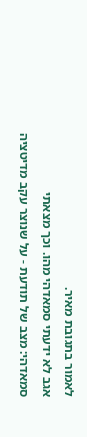לאמור בתגובת מאיר.
אגב לא ידעתי סמאדהי מהו. וכך מצאתי
סמאדהי: מצב של תודעת - על שנוצר עקב מדיטציה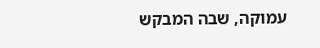עמוקה, שבה המבקש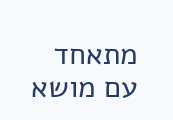מתאחד עם מושא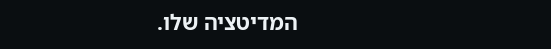המדיטציה שלו.